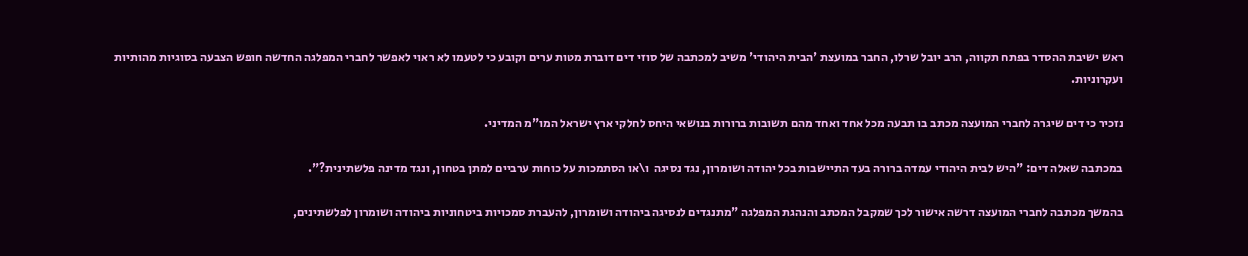ראש ישיבת ההסדר בפתח תקווה, הרב יובל שרלו, החבר במועצת 'הבית היהודי' משיב למכתבה של סוזי דים דוברת מטות ערים וקובע כי לטעמו לא ראוי לאפשר לחברי המפלגה החדשה חופש הצבעה בסוגיות מהותיות ועקרוניות.

נזכיר כי דים שיגרה לחברי המועצה מכתב בו תבעה מכל אחד ואחד מהם תשובות ברורות בנושאי היחס לחלקי ארץ ישראל המו"מ המדיני.

במכתבה שאלה דים: "היש לבית היהודי עמדה ברורה בעד התיישבות בכל יהודה ושומרון, נגד נסיגה  ו\או הסתמכות על כוחות ערביים למתן בטחון, ונגד מדינה פלשתינית?".

בהמשך מכתבה לחברי המועצה דרשה אישור לכך שמקבל המכתב והנהגת המפלגה "מתנגדים לנסיגה ביהודה ושומרון, להעברת סמכויות ביטחוניות ביהודה ושומרון לפלשתינים,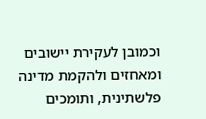וכמובן לעקירת יישובים ומאחזים ולהקמת מדינה פלשתינית, ותומכים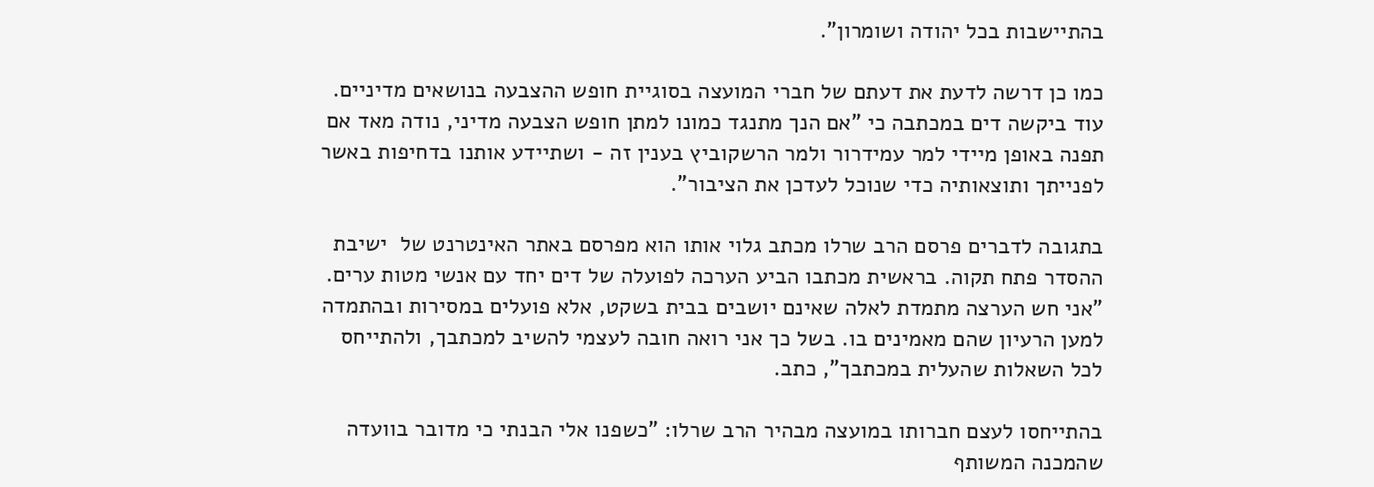בהתיישבות בכל יהודה ושומרון".

כמו כן דרשה לדעת את דעתם של חברי המועצה בסוגיית חופש ההצבעה בנושאים מדיניים. עוד ביקשה דים במכתבה כי "אם הנך מתנגד כמונו למתן חופש הצבעה מדיני, נודה מאד אם תפנה באופן מיידי למר עמידרור ולמר הרשקוביץ בענין זה - ושתיידע אותנו בדחיפות באשר לפנייתך ותוצאותיה כדי שנוכל לעדכן את הציבור".

בתגובה לדברים פרסם הרב שרלו מכתב גלוי אותו הוא מפרסם באתר האינטרנט של  ישיבת ההסדר פתח תקוה. בראשית מכתבו הביע הערכה לפועלה של דים יחד עם אנשי מטות ערים. "אני חש הערצה מתמדת לאלה שאינם יושבים בבית בשקט, אלא פועלים במסירות ובהתמדה למען הרעיון שהם מאמינים בו. בשל כך אני רואה חובה לעצמי להשיב למכתבך, ולהתייחס לכל השאלות שהעלית במכתבך", כתב.

בהתייחסו לעצם חברותו במועצה מבהיר הרב שרלו: "כשפנו אלי הבנתי כי מדובר בוועדה שהמכנה המשותף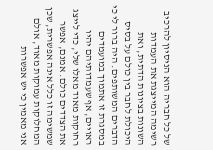של כל חבריה הוא הניסיון להרכיב רשימה המייצגת את העמדות השונות בציונות הדתית, ואת היכולת לחבר בין כולם על בסיס הדברים המשותפים. היה ברור לי כי במסגרת זו אתמוך במועמדים ראויים, אף שעמדותיהם יהיו רחוקות מאוד מאלו שלי, כדי לייצג את הצדדים כולם. אמנם, אפשר שמשימה זו כלל אינה אפשרית, שכן המחלוקות עמוקות מאוד, אולם אני מאמין כי יש אפשרות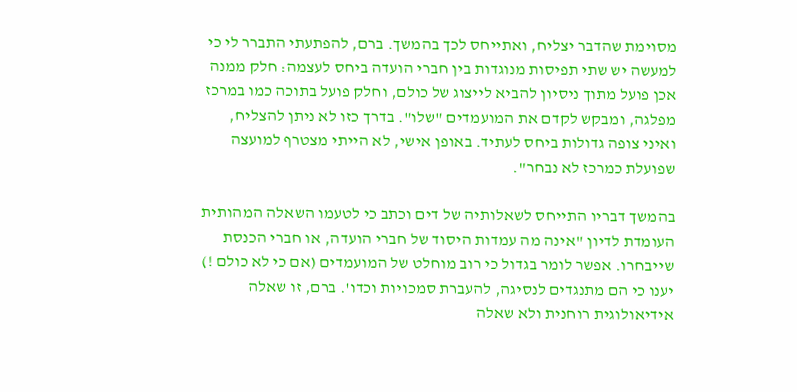מסוימת שהדבר יצליח, ואתייחס לכך בהמשך. ברם, להפתעתי התברר לי כי למעשה יש שתי תפיסות מנוגדות בין חברי הועדה ביחס לעצמה: חלק ממנה אכן פועל מתוך ניסיון להביא לייצוג של כולם, וחלק פועל בתוכה כמו במרכז מפלגה, ומבקש לקדם את המועמדים "שלו". בדרך כזו לא ניתן להצליח, ואיני צופה גדולות ביחס לעתיד. באופן אישי, לא הייתי מצטרף למועצה שפועלת כמרכז לא נבחר".

בהמשך דבריו התייחס לשאלותיה של דים וכתב כי לטעמו השאלה המהותית העומדת לדיון "אינה מה עמדות היסוד של חברי הועדה, או חברי הכנסת שייבחרו. אפשר לומר בגדול כי רוב מוחלט של המועמדים (אם כי לא כולם !) יענו כי הם מתנגדים לנסיגה, להעברת סמכויות וכדו'. ברם, זו שאלה אידיאולוגית רוחנית ולא שאלה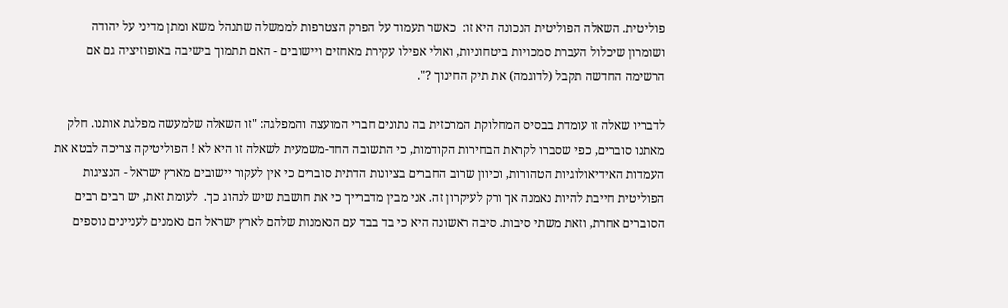פוליטית. השאלה הפוליטית הנכונה היא זו:  כאשר תעמוד על הפרק הצטרפות לממשלה שתנהל משא ומתן מדיני על יהודה ושומרון שיכלול העברת סמכויות ביטחוניות, ואולי אפילו עקירת מאחזים ויישובים - האם תתמוך בישיבה באופוזיציה גם אם הרשימה החדשה תקבל (לדוגמה) את תיק החינוך ?".

לדבריו שאלה זו עומדת בבסיס המחלוקת המרכזית בה נתונים חברי המועצה והמפלגה: "זו השאלה שלמעשה מפלגת אותנו. חלק מאתנו סוברים, כפי שסברו לקראת הבחירות הקודמות, כי התשובה החד-משמעית לשאלה זו היא לא ! הפוליטיקה צריכה לבטא את העמדות האידיאולוגיות הטהורות, וכיוון שרוב החברים בציונות הדתית סוברים כי אין לעקור יישובים מארץ ישראל - הנציגות הפוליטית חייבת להיות נאמנה אך ורק לעיקרון זה. אני מבין מדברייך כי את חושבת שיש לנהוג כך.  לעומת זאת, יש רבים רבים הסוברים אחרת, וזאת משתי סיבות. סיבה ראשונה היא כי בד בבד עם הנאמנות שלהם לארץ ישראל הם נאמנים לעניינים נוספים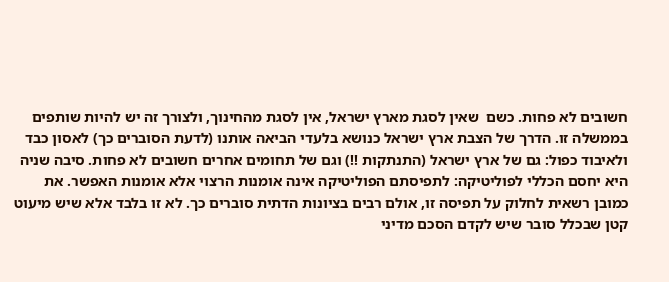חשובים לא פחות. כשם  שאין לסגת מארץ ישראל, אין לסגת מהחינוך, ולצורך זה יש להיות שותפים בממשלה זו. הדרך של הצבת ארץ ישראל כנושא בלעדי הביאה אותנו (לדעת הסוברים כך) לאסון כבד ולאיבוד כפול: גם של ארץ ישראל (התנתקות !!) וגם של תחומים אחרים חשובים לא פחות. סיבה שניה היא יחסם הכללי לפוליטיקה: לתפיסתם הפוליטיקה אינה אומנות הרצוי אלא אומנות האפשר. את כמובן רשאית לחלוק על תפיסה זו, אולם רבים בציונות הדתית סוברים כך. לא זו בלבד אלא שיש מיעוט קטן שבכלל סובר שיש לקדם הסכם מדיני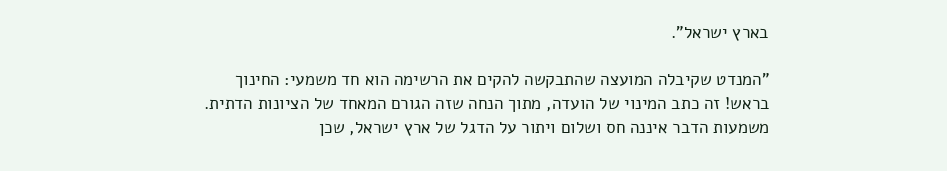בארץ ישראל".

"המנדט שקיבלה המועצה שהתבקשה להקים את הרשימה הוא חד משמעי: החינוך בראש! זה כתב המינוי של הועדה, מתוך הנחה שזה הגורם המאחד של הציונות הדתית. משמעות הדבר איננה חס ושלום ויתור על הדגל של ארץ ישראל, שכן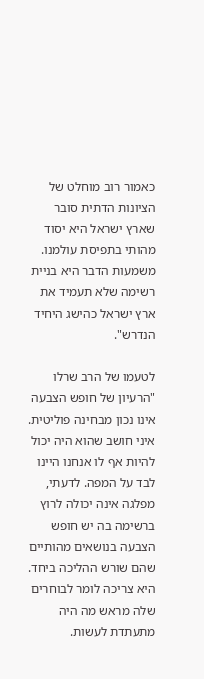כאמור רוב מוחלט של הציונות הדתית סובר שארץ ישראל היא יסוד מהותי בתפיסת עולמנו. משמעות הדבר היא בניית רשימה שלא תעמיד את ארץ ישראל כהישג היחיד הנדרש".

לטעמו של הרב שרלו "הרעיון של חופש הצבעה אינו נכון מבחינה פוליטית. איני חושב שהוא היה יכול להיות אף לו אנחנו היינו לבד על המפה. לדעתי, מפלגה אינה יכולה לרוץ ברשימה בה יש חופש הצבעה בנושאים מהותיים שהם שורש ההליכה ביחד. היא צריכה לומר לבוחרים שלה מראש מה היה מתעתדת לעשות.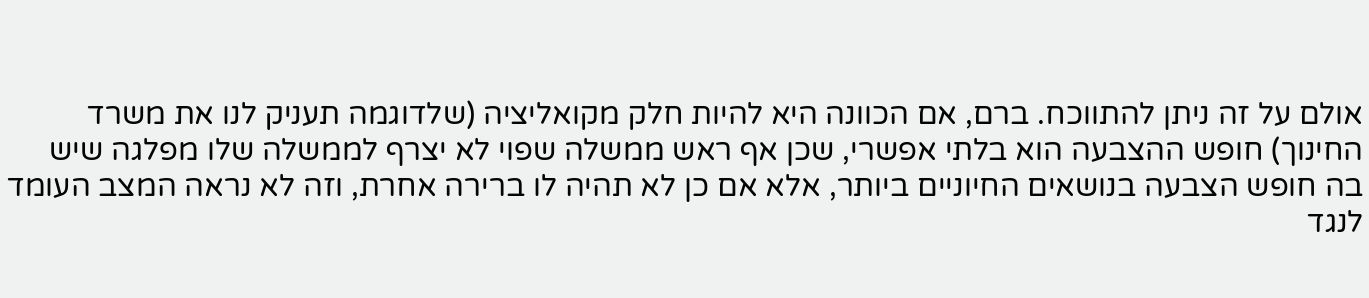אולם על זה ניתן להתווכח. ברם, אם הכוונה היא להיות חלק מקואליציה (שלדוגמה תעניק לנו את משרד החינוך) חופש ההצבעה הוא בלתי אפשרי, שכן אף ראש ממשלה שפוי לא יצרף לממשלה שלו מפלגה שיש בה חופש הצבעה בנושאים החיוניים ביותר, אלא אם כן לא תהיה לו ברירה אחרת, וזה לא נראה המצב העומד לנגד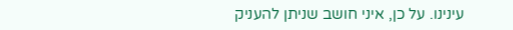עינינו. על כן, איני חושב שניתן להעניק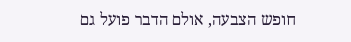חופש הצבעה, אולם הדבר פועל גם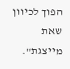הפוך לכיוון שאת מייצגת".